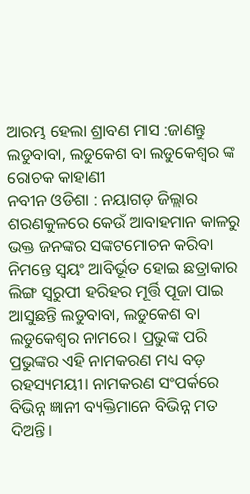ଆରମ୍ଭ ହେଲା ଶ୍ରାବଣ ମାସ :ଜାଣନ୍ତୁ ଲଡୁବାବା, ଲଡୁକେଶ ବା ଲଡୁକେଶ୍ୱର ଙ୍କ ରୋଚକ କାହାଣୀ
ନବୀନ ଓଡିଶା : ନୟାଗଡ଼ ଜିଲ୍ଲାର ଶରଣକୁଳରେ କେଉଁ ଆବାହମାନ କାଳରୁ ଭକ୍ତ ଜନଙ୍କର ସଙ୍କଟମୋଚନ କରିବା ନିମନ୍ତେ ସ୍ବୟଂ ଆବିର୍ଭୂତ ହୋଇ ଛତ୍ରାକାର ଲିଙ୍ଗ ସ୍ବରୁପୀ ହରିହର ମୂର୍ତ୍ତି ପୂଜା ପାଇ ଆସୁଛନ୍ତି ଲଡୁବାବା, ଲଡୁକେଶ ବା ଲଡୁକେଶ୍ୱର ନାମରେ। ପ୍ରଭୁଙ୍କ ପରି ପ୍ରଭୁଙ୍କର ଏହି ନାମକରଣ ମଧ୍ୟ ବଡ଼ ରହସ୍ୟମୟୀ। ନାମକରଣ ସଂପର୍କରେ ବିଭିନ୍ନ ଜ୍ଞାନୀ ବ୍ୟକ୍ତିମାନେ ବିଭିନ୍ନ ମତ ଦିଅନ୍ତି।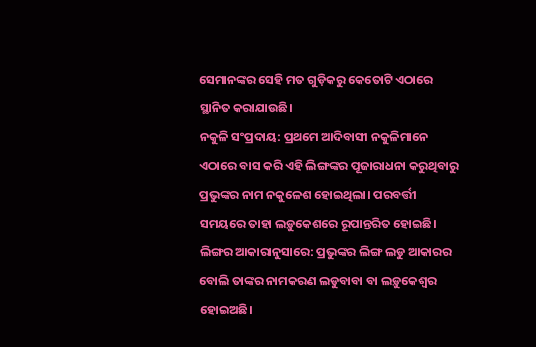ସେମାନଙ୍କର ସେହି ମତ ଗୁଡ଼ିକରୁ କେତୋଟି ଏଠାରେ ସ୍ଥାନିତ କରାଯାଉଛି।
ନକୁଳି ସଂପ୍ରଦାୟ: ପ୍ରଥମେ ଆଦିବାସୀ ନକୁଳିମାନେ ଏଠାରେ ବାସ କରି ଏହି ଲିଙ୍ଗଙ୍କର ପୂଜାରାଧନା କରୁଥିବାରୁ ପ୍ରଭୁଙ୍କର ନାମ ନକୁଳେଶ ହୋଇଥିଲା। ପରବର୍ତ୍ତୀ ସମୟରେ ତାହା ଲଡ଼ୁକେଶରେ ରୂପାନ୍ତରିତ ହୋଇଛି।
ଲିଙ୍ଗର ଆକାରାନୁସାରେ: ପ୍ରଭୁଙ୍କର ଲିଙ୍ଗ ଲଡୁ ଆକାରର ବୋଲି ତାଙ୍କର ନାମକରଣ ଲଡୁବାବା ବା ଲଡ଼ୁକେଶ୍ୱର ହୋଇଅଛି।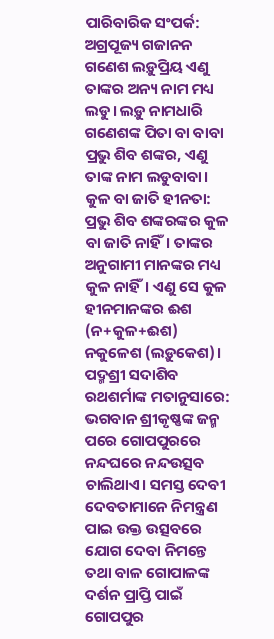ପାରିବାରିକ ସଂପର୍କ: ଅଗ୍ରପୂଜ୍ୟ ଗଜାନନ ଗଣେଶ ଲଡ଼ୁପ୍ରିୟ ଏଣୁ ତାଙ୍କର ଅନ୍ୟ ନାମ ମଧ୍ୟ ଲଡୁ। ଲଡ଼ୁ ନାମଧାରି ଗଣେଶଙ୍କ ପିତା ବା ବାବା ପ୍ରଭୁ ଶିବ ଶଙ୍କର, ଏଣୁ ତାଙ୍କ ନାମ ଲଡୁବାବା।
କୁଳ ବା ଜାତି ହୀନତା: ପ୍ରଭୁ ଶିବ ଶଙ୍କରଙ୍କର କୁଳ ବା ଜାତି ନାହିଁ। ତାଙ୍କର ଅନୁଗାମୀ ମାନଙ୍କର ମଧ୍ୟ କୁଳ ନାହିଁ। ଏଣୁ ସେ କୁଳ ହୀନମାନଙ୍କର ଈଶ (ନ+କୁଳ+ଈଶ) ନକୁଳେଶ (ଲଡ଼ୁକେଶ)।
ପଦ୍ମଶ୍ରୀ ସଦାଶିବ ରଥଶର୍ମାଙ୍କ ମତାନୁସାରେ: ଭଗବାନ ଶ୍ରୀକୃଷ୍ଣଙ୍କ ଜନ୍ମ ପରେ ଗୋପପୁରରେ ନନ୍ଦଘରେ ନନ୍ଦଉତ୍ସବ ଚାଲିଥାଏ। ସମସ୍ତ ଦେବୀ ଦେବତାମାନେ ନିମନ୍ତ୍ରଣ ପାଇ ଉକ୍ତ ଉତ୍ସବରେ ଯୋଗ ଦେବା ନିମନ୍ତେ ତଥା ବାଳ ଗୋପାଳଙ୍କ ଦର୍ଶନ ପ୍ରାପ୍ତି ପାଇଁ ଗୋପପୁର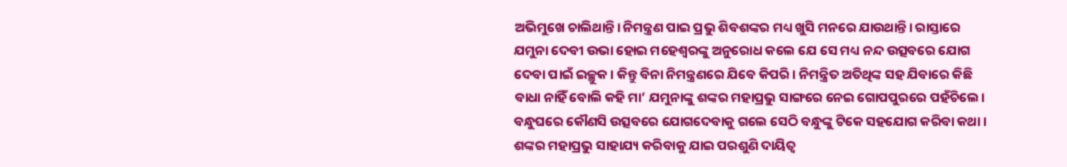ଅଭିମୁଖେ ଚାଲିଥାନ୍ତି। ନିମନ୍ତ୍ରଣ ପାଇ ପ୍ରଭୁ ଶିବଶଙ୍କର ମଧ୍ୟ ଖୁସି ମନରେ ଯାଉଥାନ୍ତି। ରାସ୍ତାରେ ଯମୁନା ଦେବୀ ଉଭା ହୋଇ ମହେଶ୍ୱରଙ୍କୁ ଅନୁରୋଧ କଲେ ଯେ ସେ ମଧ୍ୟ ନନ୍ଦ ଉତ୍ସବରେ ଯୋଗ ଦେବା ପାଇଁ ଇଚ୍ଛୁକ। କିନ୍ତୁ ବିନା ନିମନ୍ତ୍ରଣରେ ଯିବେ କିପରି। ନିମନ୍ତ୍ରିତ ଅତିଥିଙ୍କ ସହ ଯିବାରେ କିଛି ବାଧା ନାହିଁ ବୋଲି କହି ମା’ ଯମୁନାଙ୍କୁ ଶଙ୍କର ମହାପ୍ରଭୁ ସାଙ୍ଗରେ ନେଇ ଗୋପପୁରରେ ପହଁଚିଲେ।
ବନ୍ଧୁଘରେ କୌଣସି ଉତ୍ସବରେ ଯୋଗଦେବାକୁ ଗଲେ ସେଠି ବନ୍ଧୁଙ୍କୁ ଟିକେ ସହଯୋଗ କରିବା କଥା । ଶଙ୍କର ମହାପ୍ରଭୁ ସାହାଯ୍ୟ କରିବାକୁ ଯାଇ ପରଶୁଣି ଦାୟିତ୍ୱ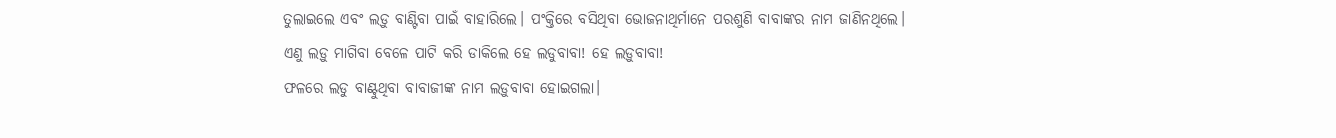ତୁଲାଇଲେ ଏବଂ ଲଡ଼ୁ ବାଣ୍ଟିବା ପାଇଁ ବାହାରିଲେ। ପଂକ୍ତିରେ ବସିଥିବା ଭୋଜନାଥିର୍ମାନେ ପରଶୁଣି ବାବାଙ୍କର ନାମ ଜାଣିନଥିଲେ। ଏଣୁ ଲଡ଼ୁ ମାଗିବା ବେଳେ ପାଟି କରି ଡାକିଲେ ହେ ଲଡୁବାବା! ହେ ଲଡ଼ୁବାବା!
ଫଳରେ ଲଡୁ ବାଣ୍ଟୁଥିବା ବାବାଜୀଙ୍କ ନାମ ଲଡ଼ୁବାବା ହୋଇଗଲା।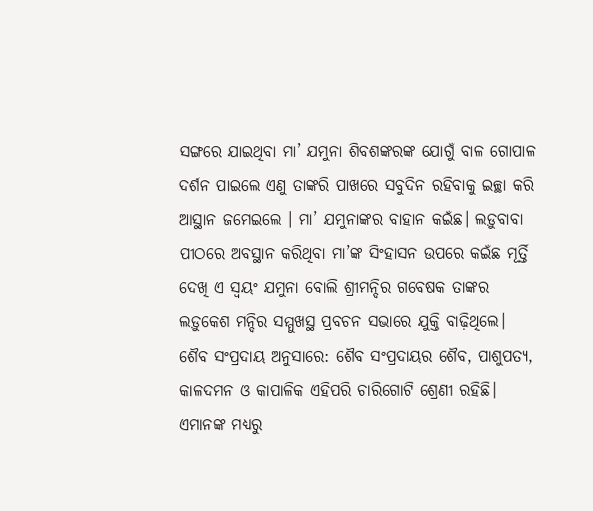ସଙ୍ଗରେ ଯାଇଥିବା ମା’ ଯମୁନା ଶିବଶଙ୍କରଙ୍କ ଯୋଗୁଁ ବାଳ ଗୋପାଳ ଦର୍ଶନ ପାଇଲେ ଏଣୁ ତାଙ୍କରି ପାଖରେ ସବୁଦିନ ରହିବାକୁ ଇଚ୍ଛା କରି ଆସ୍ଥାନ ଜମେଇଲେ । ମା’ ଯମୁନାଙ୍କର ବାହାନ କଇଁଛ। ଲଡ଼ୁବାବା ପୀଠରେ ଅବସ୍ଥାନ କରିଥିବା ମା’ଙ୍କ ସିଂହାସନ ଉପରେ କଇଁଛ ମୂର୍ତ୍ତି ଦେଖି ଏ ସ୍ୱୟଂ ଯମୁନା ବୋଲି ଶ୍ରୀମନ୍ଦିର ଗବେଷକ ତାଙ୍କର ଲଡ଼ୁକେଶ ମନ୍ଦିର ସମ୍ମୁଖସ୍ଥ ପ୍ରବଚନ ସଭାରେ ଯୁକ୍ତି ବାଢ଼ିଥିଲେ।
ଶୈବ ସଂପ୍ରଦାୟ ଅନୁସାରେ: ଶୈବ ସଂପ୍ରଦାୟର ଶୈବ, ପାଶୁପତ୍ୟ, କାଳଦମନ ଓ କାପାଳିକ ଏହିପରି ଚାରିଗୋଟି ଶ୍ରେଣୀ ରହିଛି। ଏମାନଙ୍କ ମଧ୍ୟରୁ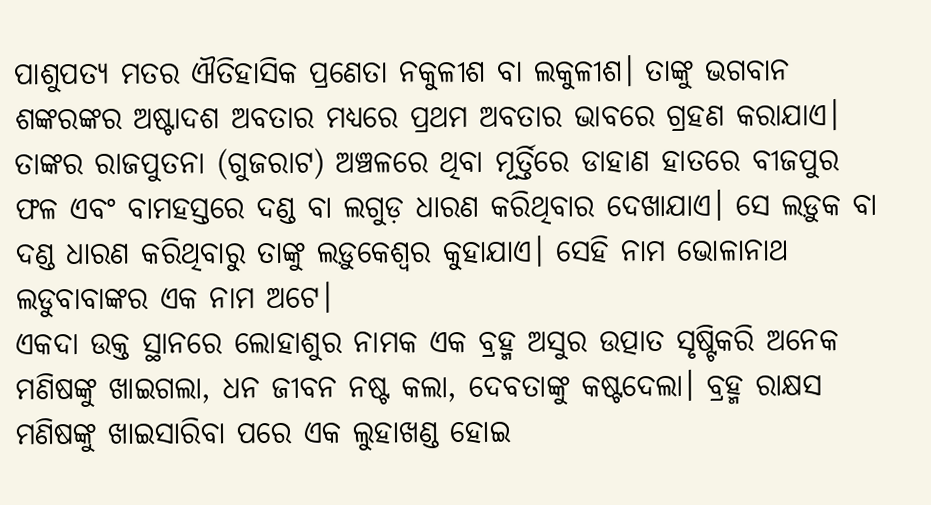ପାଶୁପତ୍ୟ ମତର ଐତିହାସିକ ପ୍ରଣେତା ନକୁଳୀଶ ବା ଲକୁଳୀଶ। ତାଙ୍କୁ ଭଗବାନ ଶଙ୍କରଙ୍କର ଅଷ୍ଟାଦଶ ଅବତାର ମଧ୍ୟରେ ପ୍ରଥମ ଅବତାର ଭାବରେ ଗ୍ରହଣ କରାଯାଏ।
ତାଙ୍କର ରାଜପୁତନା (ଗୁଜରାଟ) ଅଞ୍ଚଳରେ ଥିବା ମୂର୍ତ୍ତିରେ ଡାହାଣ ହାତରେ ବୀଜପୁର ଫଳ ଏବଂ ବାମହସ୍ତରେ ଦଣ୍ଡ ବା ଲଗୁଡ଼ ଧାରଣ କରିଥିବାର ଦେଖାଯାଏ। ସେ ଲଡ଼ୁକ ବା ଦଣ୍ଡ ଧାରଣ କରିଥିବାରୁ ତାଙ୍କୁ ଲଡ଼ୁକେଶ୍ୱର କୁହାଯାଏ। ସେହି ନାମ ଭୋଳାନାଥ ଲଡୁବାବାଙ୍କର ଏକ ନାମ ଅଟେ।
ଏକଦା ଉକ୍ତ ସ୍ଥାନରେ ଲୋହାଶୁର ନାମକ ଏକ ବ୍ରହ୍ମ ଅସୁର ଉତ୍ପାତ ସୃଷ୍ଟିକରି ଅନେକ ମଣିଷଙ୍କୁ ଖାଇଗଲା, ଧନ ଜୀବନ ନଷ୍ଟ କଲା, ଦେବତାଙ୍କୁ କଷ୍ଟଦେଲା। ବ୍ରହ୍ମ ରାକ୍ଷସ ମଣିଷଙ୍କୁ ଖାଇସାରିବା ପରେ ଏକ ଲୁହାଖଣ୍ଡ ହୋଇ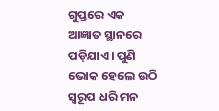ଗୁପ୍ତରେ ଏକ ଆଜ୍ଞାତ ସ୍ଥାନରେ ପଡ଼ିଯାଏ। ପୁଣି ଭୋକ ହେଲେ ଉଠି ସ୍ବରୂପ ଧରି ମନ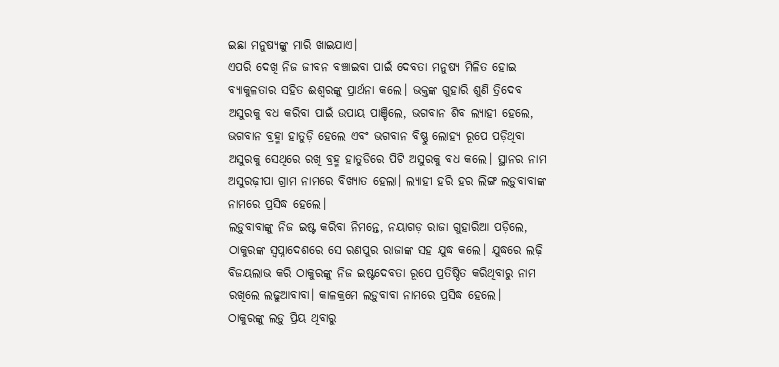ଇଛା ମନୁଷ୍ୟଙ୍କୁ ମାରି ଖାଇଯାଏ।
ଏପରି ଦେଖି ନିଜ ଜୀବନ ବଞ୍ଚାଇବା ପାଇଁ ଦେବତା ମନୁଷ୍ୟ ମିଳିତ ହୋଇ ବ୍ୟାକୁଳତାର ସହିତ ଈଶ୍ୱରଙ୍କୁ ପ୍ରାର୍ଥନା କଲେ। ଭକ୍ତଙ୍କ ଗୁହାରି ଶୁଣି ତ୍ରିଦେବ ଅସୁରକୁ ବଧ କରିବା ପାଇଁ ଉପାୟ ପାଞ୍ଚିଲେ, ଭଗବାନ ଶିବ ଲ୍ୟାହୀ ହେଲେ, ଭଗବାନ ବ୍ରହ୍ମା ହାତୁଡ଼ି ହେଲେ ଏବଂ ଭଗବାନ ବିଷ୍ଣୁ ଲୋହ୍ୟ ରୂପେ ପଡ଼ିଥିବା ଅସୁରକୁ ସେଥିରେ ରଖି ବ୍ରହ୍ମ ହାତୁଡିରେ ପିଟି ଅସୁରକୁ ବଧ କଲେ। ସ୍ଥାନର ନାମ ଅସୁରଢ଼ୀପା ଗ୍ରାମ ନାମରେ ବିଖ୍ୟାତ ହେଲା। ଲ୍ୟାହୀ ହରି ହର ଲିଙ୍ଗ ଲଡ଼ୁବାବାଙ୍କ ନାମରେ ପ୍ରସିଦ୍ଧ ହେଲେ।
ଲଡ଼ୁବାବାଙ୍କୁ ନିଜ ଇଷ୍ଟ କରିବା ନିମନ୍ତେ, ନୟାଗଡ଼ ରାଜା ଗୁହାରିଆ ପଡ଼ିଲେ, ଠାକୁରଙ୍କ ସ୍ବପ୍ନାଦେଶରେ ସେ ରଣପୁର ରାଜାଙ୍କ ସହ ଯୁଦ୍ଧ କଲେ। ଯୁଦ୍ଧରେ ଲଢ଼ି ବିଜୟଲାଭ କରି ଠାକୁରଙ୍କୁ ନିଜ ଇଷ୍ଟଦେବତା ରୂପେ ପ୍ରତିଷ୍ଠିତ କରିଥିବାରୁ ନାମ ରଖିଲେ ଲଢୁଆବାବା। କାଳକ୍ରମେ ଲଡ଼ୁବାବା ନାମରେ ପ୍ରସିଦ୍ଧ ହେଲେ।
ଠାକୁରଙ୍କୁ ଲଡ଼ୁ ପ୍ରିୟ ଥିବାରୁ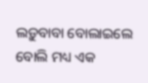ଲଡ଼ୁବାବା ବୋଲାଇଲେ ବୋଲି ମଧ୍ୟ ଏକ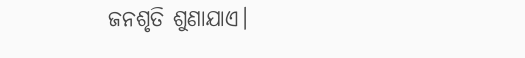ଜନଶୃତି ଶୁଣାଯାଏ।